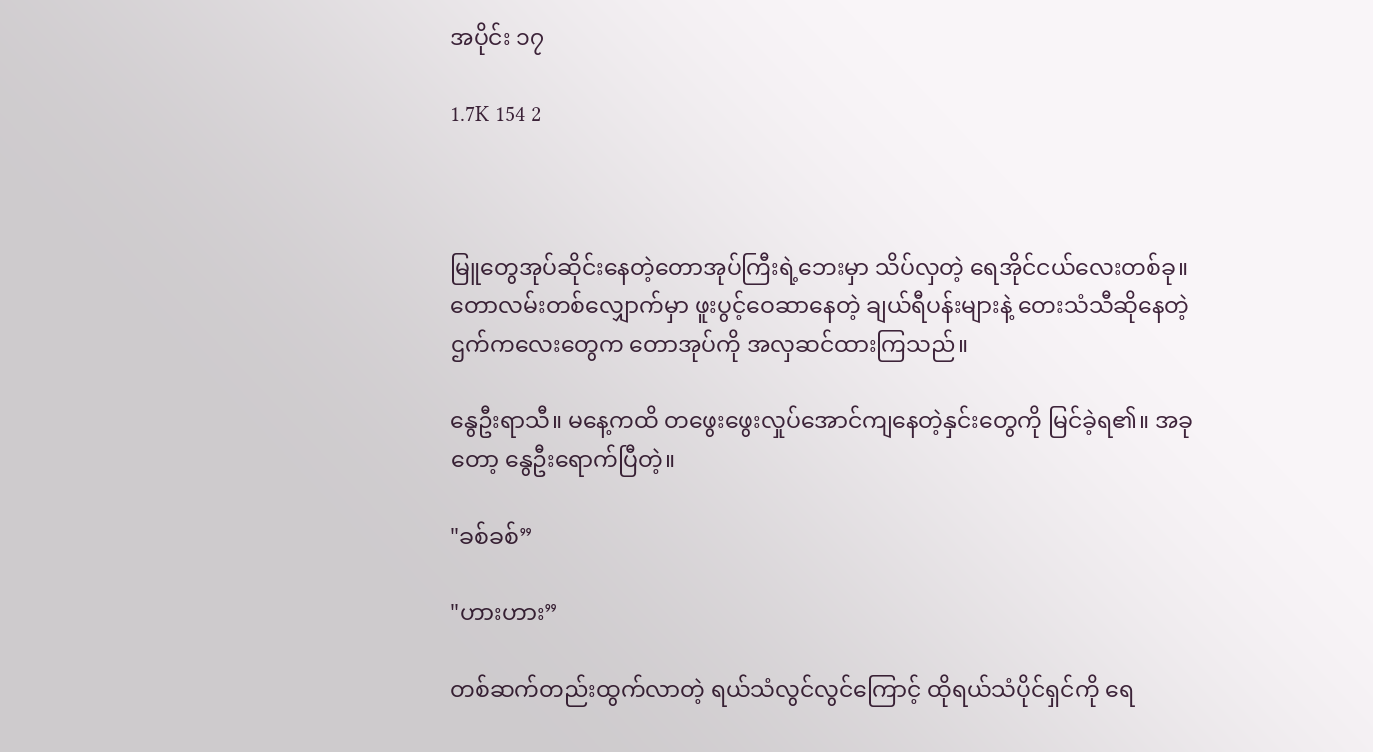အပိုင်း ၁၇

1.7K 154 2



မြူတွေအုပ်ဆိုင်းနေတဲ့တောအုပ်ကြီးရဲ့ဘေးမှာ သိပ်လှတဲ့ ရေအိုင်ငယ်လေးတစ်ခု။ တောလမ်းတစ်လျှောက်မှာ ဖူးပွင့်ဝေဆာနေတဲ့ ချယ်ရီပန်းများနဲ့ တေးသံသီဆိုနေတဲ့ ဌက်ကလေးတွေက တောအုပ်ကို အလှဆင်ထားကြသည်။

နွေဦးရာသီ။ မနေ့ကထိ တဖွေးဖွေးလှုပ်အောင်ကျနေတဲ့နှင်းတွေကို မြင်ခဲ့ရ၏။ အခုတော့ နွေဦးရောက်ပြီတဲ့။

"ခစ်ခစ်”

"ဟားဟား”

တစ်ဆက်တည်းထွက်လာတဲ့ ရယ်သံလွင်လွင်ကြောင့် ထိုရယ်သံပိုင်ရှင်ကို ရေ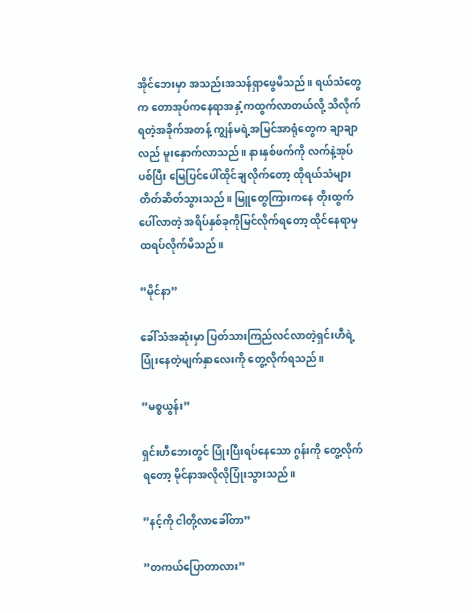အိုင်ဘေးမှာ အသည်းအသန်ရှာဖွေမိသည်။ ရယ်သံတွေက တောအုပ်ကနေရာအနှံ့ကထွက်လာတယ်လို့ သိလိုက်ရတဲ့အခိုက်အတန့် ကျွန်မရဲ့အမြင်အာရုံတွေက ချာချာလည် မူးနှောက်လာသည်။ နားနှစ်ဖက်ကို လက်နဲ့အုပ်ပစ်ပြီး မြေပြင်ပေါ်ထိုင်ချလိုက်တော့ ထိုရယ်သံများ တိတ်ဆိတ်သွားသည်။ မြူတွေကြားကနေ တိုးထွက်ပေါ်လာတဲ့ အရိပ်နှစ်ခုကိုမြင်လိုက်ရတော့ ထိုင်နေရာမှ ထရပ်လိုက်မိသည်။

”မိုင်နာ”

ခေါ်သံအဆုံးမှာ ပြတ်သားကြည်လင်လာတဲ့ရှင်းဟီရဲ့ပြုံးနေတဲ့မျက်နှာလေးကို တွေ့လိုက်ရသည်။

”မစ္စယွန်း”

ရှင်းဟီဘေးတွင် ပြုံးပြီးရပ်နေသော ဂွန်းကို တွေ့လိုက်ရတော့ မိုင်နာအလိုလိုပြုံးသွားသည်။

”နင့်ကို ငါတို့လာခေါ်တာ”

”တကယ်ပြောတာလား”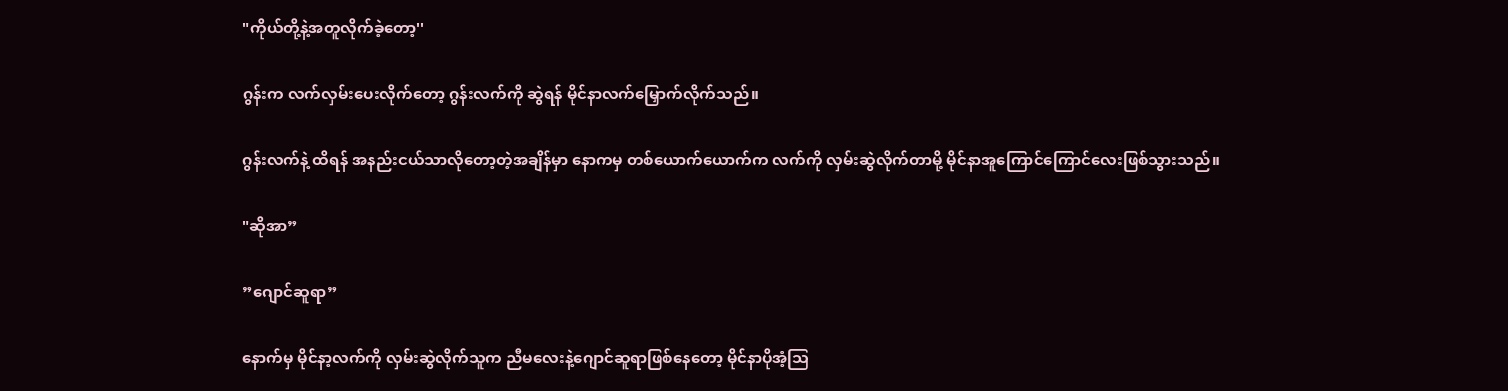"ကိုယ်တို့နဲ့အတူလိုက်ခဲ့တော့''

ဂွန်းက လက်လှမ်းပေးလိုက်တော့ ဂွန်းလက်ကို ဆွဲရန် မိုင်နာလက်မြှောက်လိုက်သည်။

ဂွန်းလက်နဲ့ ထိရန် အနည်းငယ်သာလိုတော့တဲ့အချိန်မှာ နောကမှ တစ်ယောက်ယောက်က လက်ကို လှမ်းဆွဲလိုက်တာမို့ မိုင်နာအူကြောင်ကြောင်လေးဖြစ်သွားသည်။

"ဆိုအာ”

”ဂျောင်ဆူရာ”

နောက်မှ မိုင်နာ့လက်ကို လှမ်းဆွဲလိုက်သူက ညီမလေးနဲ့ဂျောင်ဆူရာဖြစ်နေတော့ မိုင်နာပိုအံ့သြ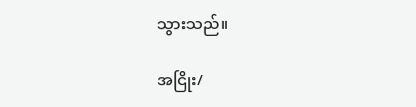သွားသည်။

အငြိုး/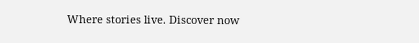Where stories live. Discover now